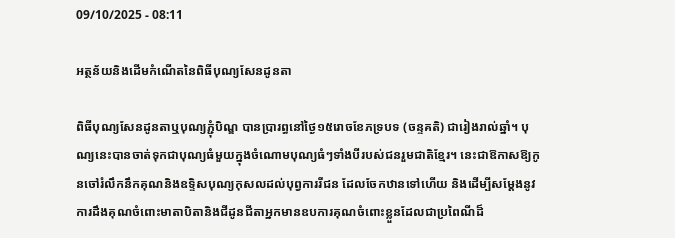09/10/2025 - 08:11

អត្ថន័យនិងដើមកំណើតនៃពិធីបុណ្យសែនដូនតា

ពិធីបុណ្យសែនដូនតាឬបុណ្យភ្ជុំបិណ្ឌ បានប្រារព្ធនៅថ្ងៃ១៥រោចខែភទ្របទ (ចន្ទគតិ) ជារៀងរាល់ឆ្នាំ។ បុណ្យនេះបានចាត់ទុកជាបុណ្យធំមួយក្នុងចំណោមបុណ្យធំៗទាំងបីរបស់ជនរួមជាតិខ្មែរ។ នេះជាឱកាសឱ្យកូនចៅរំលឹកនឹកគុណនិងឧទ្ទិសបុណ្យកុសលដល់បុព្វការរីជន ដែលចែកឋានទៅហើយ និងដើម្បីសម្តែងនូវការដឹងគុណចំពោះមាតាបិតានិងជីដូនជីតាអ្នកមានឧបការគុណចំពោះខ្លួនដែលជាប្រពៃណីដ៏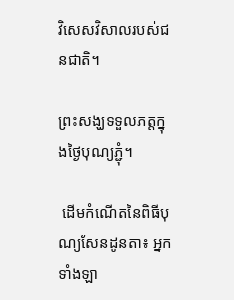វិសេសវិសាលរបស់ជនជាតិ។

ព្រះសង្ឃទទួលភត្តក្នុងថ្ងៃបុណ្យភ្ជុំ។

 ដើមកំណើតនៃពិធីបុណ្យសែនដូនតា៖ អ្នកទាំងឡា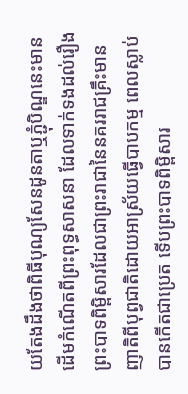យតែងដឹងថាពិធីបុណ្យសែនដូនតាឬភ្ជុំបិណ្ឌនេះមានដើមកំណើតពីព្រះពុទ្ធសាសនា ដែលទាក់ទងដល់រឿងព្រះបាទពិម្ពិសារដែលជាព្រះរាជានៃនគររាជគ្រឹះមានញាតិពីបុព្វជាតិដោយអាស្រ័យធ្វើបាបកម្ម ពេលស្លាប់បានកើតជាប្រេត ទើបព្រះបាទពិម្ពិសារ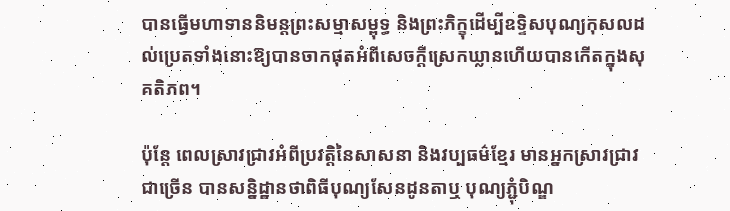បានធ្វើមហាទាននិមន្តព្រះសម្មាសម្ពុទ្ធ និងព្រះភិក្ខុដើម្បីឧទ្ទិសបុណ្យកុសលដល់ប្រេតទាំងនោះឱ្យបានចាកផុតអំពីសេចក្តីស្រេកឃ្លានហើយបានកើតក្នុងសុគតិភព។

ប៉ុន្តែ ពេលស្រាវជ្រាវអំពីប្រវត្តិនៃសាសនា និងវប្បធម៌ខ្មែរ មានអ្នកស្រាវជ្រាវជាច្រើន បានសន្និដ្ឋានថាពិធីបុណ្យសែនដូនតាឬ បុណ្យភ្ជុំបិណ្ឌ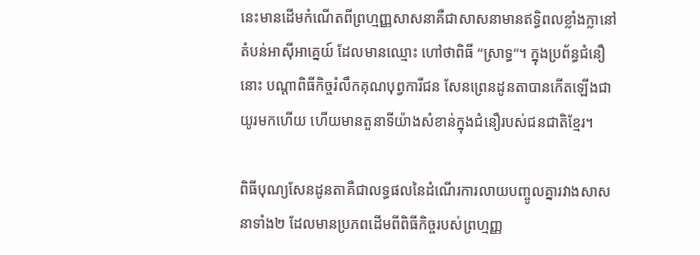នេះមានដើមកំណើតពីព្រហ្មញ្ញសាសនាគឺជាសាសនាមានឥទ្ធិពលខ្លាំងក្លានៅតំបន់អាស៊ីអាគ្នេយ៍ ដែលមានឈ្មោះ ហៅថាពិធី “ស្រាទ្ធ”។ ក្នុងប្រព័ន្ធជំនឿនោះ បណ្តាពិធីកិច្ចរំលឹកគុណបុព្វការីជន សែនព្រេនដូនតាបានកើតឡើងជាយូរមកហើយ ហើយមានតួនាទីយ៉ាងសំខាន់ក្នុងជំនឿរបស់ជនជាតិខ្មែរ។

ពិធីបុណ្យសែនដូនតាគឺជាលទ្ធផលនៃដំណើរការលាយបញ្ចូលគ្នារវាងសាសនាទាំង២ ដែលមានប្រភពដើមពីពិធីកិច្ចរបស់ព្រហ្មញ្ញ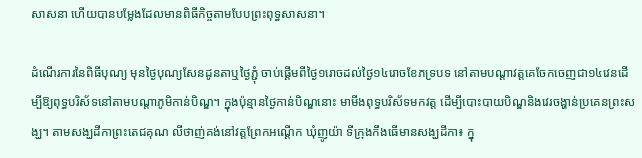សាសនា ហើយបានបម្លែងដែលមានពិធីកិច្ចតាមបែបព្រះពុទ្ធសាសនា។

ដំណើរការនៃពិធីបុណ្យ មុនថ្ងៃបុណ្យសែនដូនតាឬថ្ងៃភ្ជុំ ចាប់ផ្តើមពីថ្ងៃ១រោចដល់ថ្ងៃ១៤រោចខែភទ្របទ នៅតាមបណ្តាវត្តគេចែកចេញជា១៤វេនដើម្បីឱ្យពុទ្ធបរិស័ទនៅតាមបណ្តាភូមិកាន់បិណ្ឌ។ ក្នុងប៉ុន្មានថ្ងៃកាន់បិណ្ឌនោះ មាមីងពុទ្ធបរិស័ទមកវត្ត ដើម្បីបោះបាយបិណ្ឌនិងវេរចង្ហាន់ប្រគេនព្រះសង្ឃ។ តាមសង្ឃដីកាព្រះតេជគុណ លីថាញ់គង់នៅវត្តព្រែកអណ្ដើក ឃុំញូយ៉ា ទីក្រុងកឹងធើមានសង្ឃដីកា៖ ក្នុ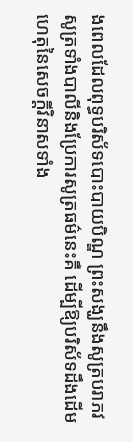ងពេលដែលពុទ្ធបរិស័ទបោះបាយបិណ្ឌ ព្រះសង្ឃនឹងសូត្របរាភវសូត្រទាំងបាលីនិងប្រែការសូត្រធម៌នេះគឺ ដើម្បីឱ្យបរិស័ទដឹងដើមហេតុនៃសេចក្តីវិនាសទាំង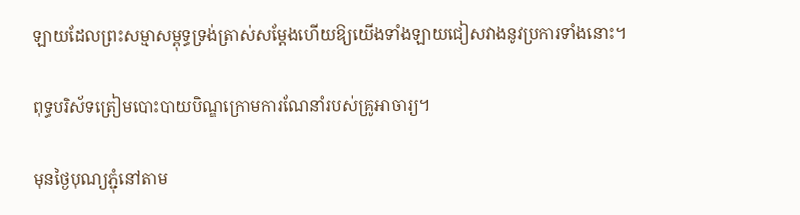ឡាយដែលព្រះសម្មាសម្ពុទ្ធទ្រង់ត្រាស់សម្តែងហើយឱ្យយើងទាំងឡាយជៀសវាងនូវប្រការទាំងនោះ។

ពុទ្ធបរិស័ទត្រៀមបោះបាយបិណ្ឌក្រោមការណែនាំរបស់គ្រូអាចារ្យ។

មុនថ្ងៃបុណ្យភ្ជុំនៅតាម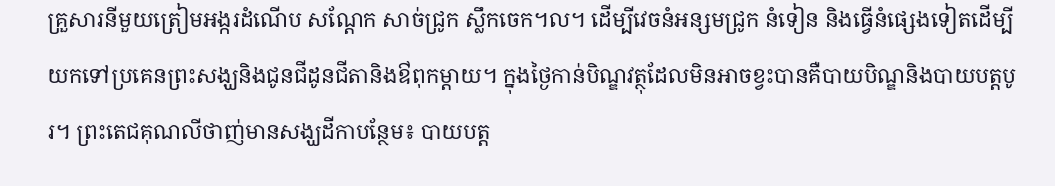គ្រួសារនីមួយត្រៀមអង្ករដំណើប សណ្តែក សាច់ជ្រូក ស្លឹកចេក។ល។ ដើម្បីវេចនំអន្សមជ្រូក នំទៀន និងធ្វើនំផ្សេងទៀតដើម្បីយកទៅប្រគេនព្រះសង្ឃនិងជូនជីដូនជីតានិងឳពុកម្តាយ។ ក្នុងថ្ងៃកាន់បិណ្ឌវត្ថុដែលមិនអាចខ្វះបានគឺបាយបិណ្ឌនិងបាយបត្តបូរ។ ព្រះតេជគុណលីថាញ់មានសង្ឃដីកាបន្ថែម៖ បាយបត្ត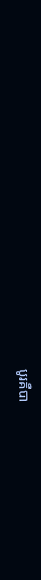បូរគឺបា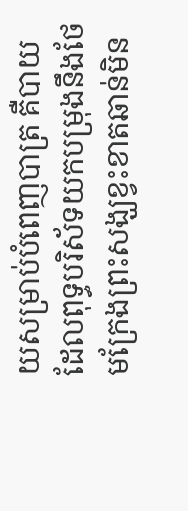យសម្រាប់បំពេញបាត្រ គឺបាយដែលពុទ្ធបរិស័ទយកបម្រុងនឹងថែមក្រែងព្រះសង្ឃខ្វះខាតឆាន់មិន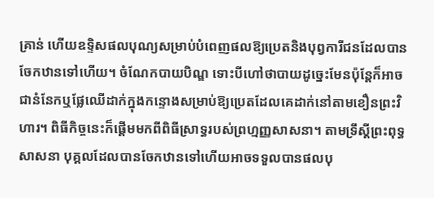គ្រាន់ ហើយឧទិ្ទសផលបុណ្យសម្រាប់បំពេញផលឱ្យប្រេតនិងបុព្វការីជនដែលបានចែកឋានទៅហើយ។ ចំណែកបាយបិណ្ឌ ទោះបីហៅថាបាយដូច្នេះមែនប៉ុន្តែក៏អាចជានំនែកឬផ្លែឈើដាក់ក្នុងកន្ទោងសម្រាប់ឱ្យប្រេតដែលគេដាក់នៅតាមខឿនព្រះវិហារ។ ពិធីកិច្ចនេះក៏ផ្តើមមកពីពិធីស្រាទ្ធរបស់ព្រហ្មញ្ញសាសនា។ តាមទ្រឹស្តីព្រះពុទ្ធសាសនា បុគ្គលដែលបានចែកឋានទៅហើយអាចទទួលបានផលបុ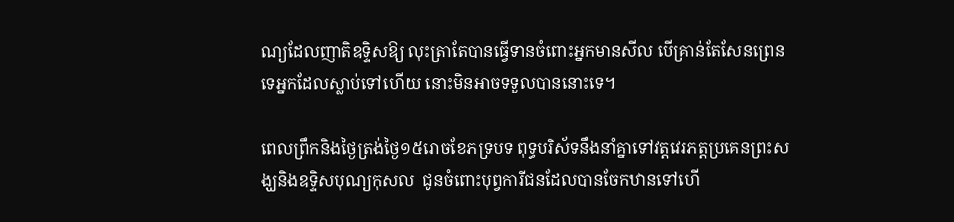ណ្យដែលញាតិឧទ្ទិសឱ្យ លុះត្រាតែបានធ្វើទានចំពោះអ្នកមានសីល បើគ្រាន់តែសែនព្រេនទេអ្នកដែលស្លាប់ទៅហើយ នោះមិនអាចទទួលបាននោះទេ។

ពេលព្រឹកនិងថ្ងៃត្រង់ថ្ងៃ១៥រោចខែភទ្របទ ពុទ្ធបរិស័ទនឹងនាំគ្នាទៅវត្តវេរភត្តប្រគេនព្រះសង្ឃនិងឧទ្ទិសបុណ្យកុសល  ជូនចំពោះបុព្វការីជនដែលបានចែកឋានទៅហើ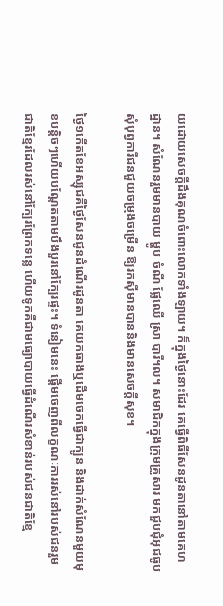យដោយសេចក្តីដឹងគុណចំពោះលោកទាំងឡាយ។ ក៏ក្នុងថ្ងៃនោះដែរ គេធ្វើពិធីសែនដូនតានៅតាមគេហដ្ឋាន។ សំណែនរួមមានបាយ ម្ហូប ចំណី ផ្លែឈើ ស្រា បារី។ល។ សមាជិកក្នុងក្រុមគ្រួសារ មកជួបជុំអុជធូបសុំបុព្វការីជនជួយចម្រុងចម្រើន ឱ្យរកស៊ីមានបាននិងមានសេចក្តីសុខ។

ថ្ងៃ១កើតខែអស្សុជគឺថ្ងៃសែនជូនដំណើរដូនតា គេយកធាងឬដើមចេកធ្វើជាក្បូន និងដាក់សំណែនមួយមុខបន្តិចៗហើយបណ្តែតតាមបឹងបួរនៅក្បែរផ្ទះ។ ទំនៀមនេះ ផ្តើមចេញពីលក្ខណៈការរស់នៅរបស់ជនរួមជាតិខ្មែរដែលរស់នៅក្បែរព្រែកទន្លេ ហើយទូកគឺជាមធ្យោបាយធ្វើដំណើរសំខាន់របស់ជនជាតិខ្មែ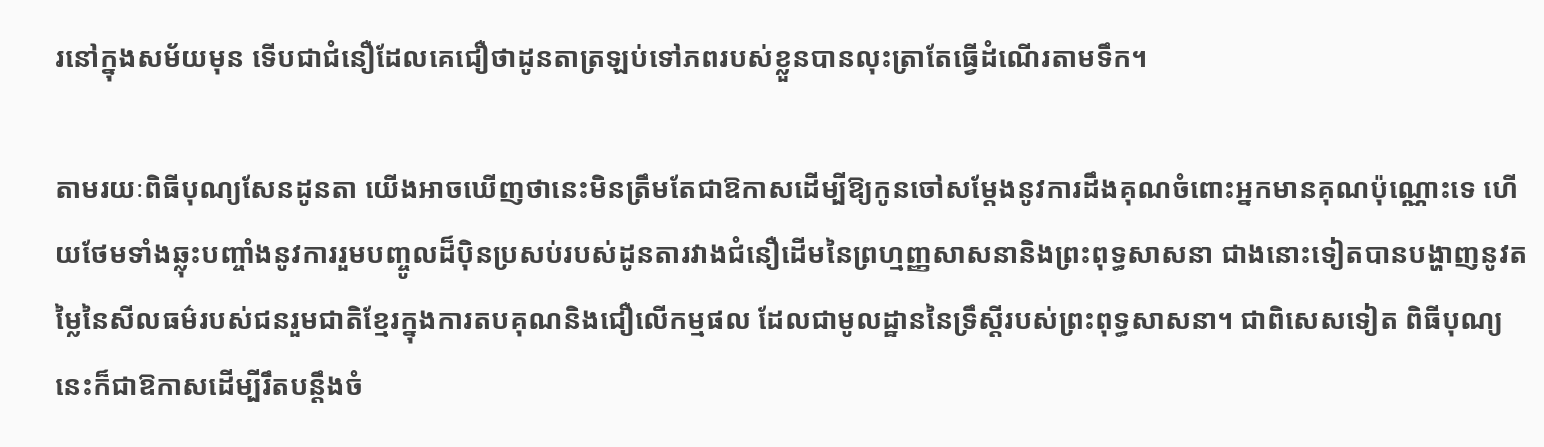រនៅក្នុងសម័យមុន ទើបជាជំនឿដែលគេជឿថាដូនតាត្រឡប់ទៅភពរបស់ខ្លួនបានលុះត្រាតែធ្វើដំណើរតាមទឹក។

តាមរយៈពិធីបុណ្យសែនដូនតា យើងអាចឃើញថានេះមិនត្រឹមតែជាឱកាសដើម្បីឱ្យកូនចៅសម្តែងនូវការដឹងគុណចំពោះអ្នកមានគុណប៉ុណ្ណោះទេ ហើយថែមទាំងឆ្លុះបញ្ចាំងនូវការរួមបញ្ចូលដ៏ប៉ិនប្រសប់របស់ដូនតារវាងជំនឿដើមនៃព្រហ្មញ្ញសាសនានិងព្រះពុទ្ធសាសនា ជាងនោះទៀតបានបង្ហាញនូវតម្លៃនៃសីលធម៌របស់ជនរួមជាតិខ្មែរក្នុងការតបគុណនិងជឿលើកម្មផល ដែលជាមូលដ្ឋាននៃទ្រឹស្តីរបស់ព្រះពុទ្ធសាសនា។ ជាពិសេសទៀត ពិធីបុណ្យនេះក៏ជាឱកាសដើម្បីរឹតបន្តឹងចំ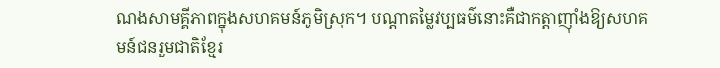ណងសាមគ្គីភាពក្នុងសហគមន៍ភូមិស្រុក។ បណ្តាតម្លៃវប្បធម៌នោះគឺជាកត្តាញ៉ាំងឱ្យសហគមន៍ជនរួមជាតិខ្មែរ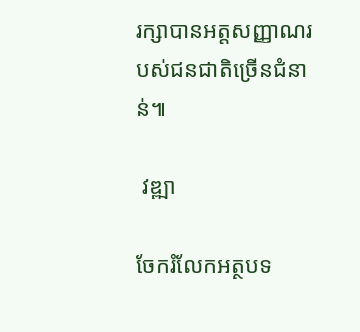រក្សាបានអត្តសញ្ញាណរបស់ជនជាតិច្រើនជំនាន់៕

 វឌ្ឍា

ចែករំលែកអត្ថបទ